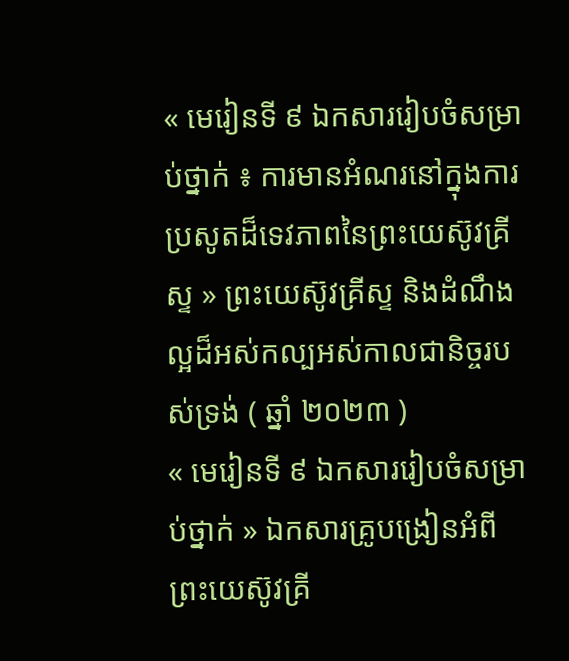« មេរៀនទី ៩ ឯកសាររៀបចំសម្រាប់ថ្នាក់ ៖ ការមានអំណរនៅក្នុងការប្រសូតដ៏ទេវភាពនៃព្រះយេស៊ូវគ្រីស្ទ » ព្រះយេស៊ូវគ្រីស្ទ និងដំណឹងល្អដ៏អស់កល្បអស់កាលជានិច្ចរបស់ទ្រង់ ( ឆ្នាំ ២០២៣ )
« មេរៀនទី ៩ ឯកសាររៀបចំសម្រាប់ថ្នាក់ » ឯកសារគ្រូបង្រៀនអំពីព្រះយេស៊ូវគ្រី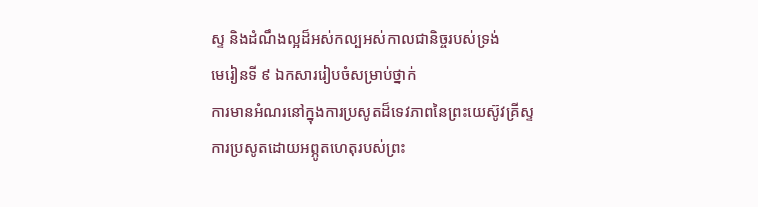ស្ទ និងដំណឹងល្អដ៏អស់កល្បអស់កាលជានិច្ចរបស់ទ្រង់
មេរៀនទី ៩ ឯកសាររៀបចំសម្រាប់ថ្នាក់
ការមានអំណរនៅក្នុងការប្រសូតដ៏ទេវភាពនៃព្រះយេស៊ូវគ្រីស្ទ
ការប្រសូតដោយអព្ភូតហេតុរបស់ព្រះ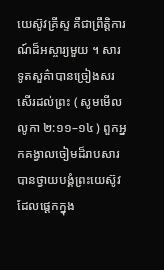យេស៊ូវគ្រីស្ទ គឺជាព្រឹត្តិការណ៍ដ៏អស្ចារ្យមួយ ។ សារទូតសួគ៌ាបានច្រៀងសរសើរដល់ព្រះ ( សូមមើល លូកា ២:១១–១៤ ) ពួកអ្នកគង្វាលចៀមដ៏រាបសារបានថ្វាយបង្គំព្រះយេស៊ូវដែលផ្តេកក្នុង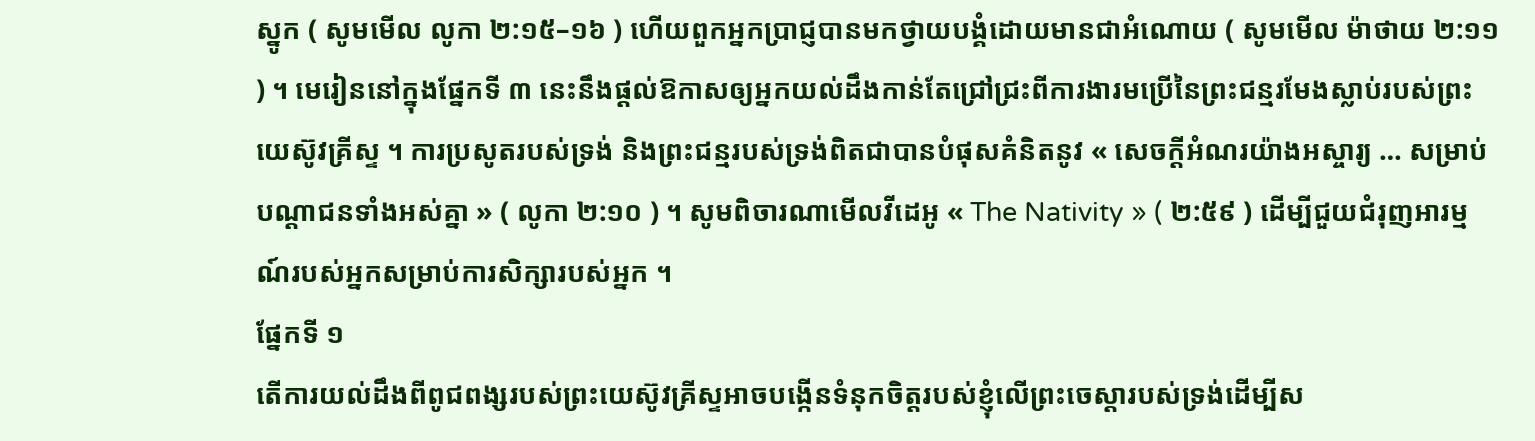ស្នូក ( សូមមើល លូកា ២:១៥–១៦ ) ហើយពួកអ្នកប្រាជ្ញបានមកថ្វាយបង្គំដោយមានជាអំណោយ ( សូមមើល ម៉ាថាយ ២:១១ ) ។ មេរៀននៅក្នុងផ្នែកទី ៣ នេះនឹងផ្តល់ឱកាសឲ្យអ្នកយល់ដឹងកាន់តែជ្រៅជ្រះពីការងារមប្រើនៃព្រះជន្មរមែងស្លាប់របស់ព្រះយេស៊ូវគ្រីស្ទ ។ ការប្រសូតរបស់ទ្រង់ និងព្រះជន្មរបស់ទ្រង់ពិតជាបានបំផុសគំនិតនូវ « សេចក្ដីអំណរយ៉ាងអស្ចារ្យ … សម្រាប់បណ្តាជនទាំងអស់គ្នា » ( លូកា ២:១០ ) ។ សូមពិចារណាមើលវីដេអូ « The Nativity » ( ២:៥៩ ) ដើម្បីជួយជំរុញអារម្មណ៍របស់អ្នកសម្រាប់ការសិក្សារបស់អ្នក ។
ផ្នែកទី ១
តើការយល់ដឹងពីពូជពង្សរបស់ព្រះយេស៊ូវគ្រីស្ទអាចបង្កើនទំនុកចិត្តរបស់ខ្ញុំលើព្រះចេស្ដារបស់ទ្រង់ដើម្បីស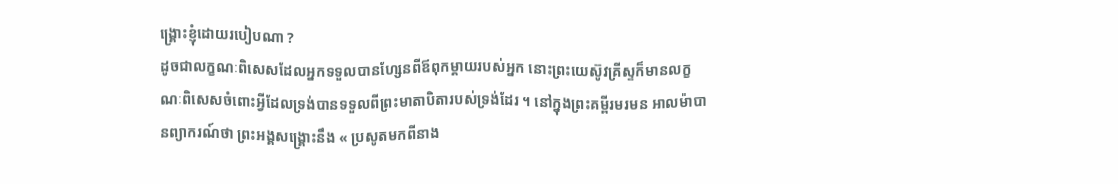ង្គ្រោះខ្ញុំដោយរបៀបណា ?
ដូចជាលក្ខណៈពិសេសដែលអ្នកទទួលបានហ្សែនពីឪពុកម្តាយរបស់អ្នក នោះព្រះយេស៊ូវគ្រីស្ទក៏មានលក្ខណៈពិសេសចំពោះអ្វីដែលទ្រង់បានទទួលពីព្រះមាតាបិតារបស់ទ្រង់ដែរ ។ នៅក្នុងព្រះគម្ពីរមរមន អាលម៉ាបានព្យាករណ៍ថា ព្រះអង្គសង្រ្គោះនឹង « ប្រសូតមកពីនាង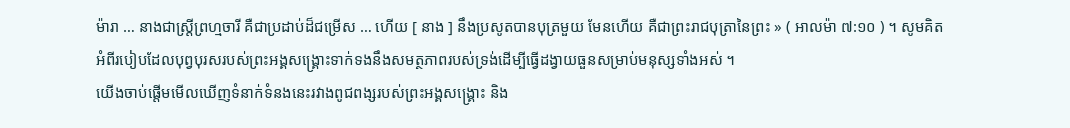ម៉ារា … នាងជាស្ត្រីព្រហ្មចារី គឺជាប្រដាប់ដ៏ជម្រើស … ហើយ [ នាង ] នឹងប្រសូតបានបុត្រមួយ មែនហើយ គឺជាព្រះរាជបុត្រានៃព្រះ » ( អាលម៉ា ៧:១០ ) ។ សូមគិតអំពីរបៀបដែលបុព្វបុរសរបស់ព្រះអង្គសង្រ្គោះទាក់ទងនឹងសមត្ថភាពរបស់ទ្រង់ដើម្បីធ្វើដង្វាយធួនសម្រាប់មនុស្សទាំងអស់ ។
យើងចាប់ផ្តើមមើលឃើញទំនាក់ទំនងនេះរវាងពូជពង្សរបស់ព្រះអង្គសង្គ្រោះ និង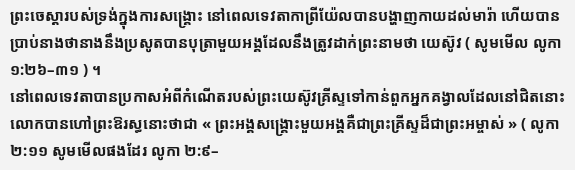ព្រះចេស្ដារបស់ទ្រង់ក្នុងការសង្គ្រោះ នៅពេលទេវតាកាព្រីយ៉ែលបានបង្ហាញកាយដល់មារ៉ា ហើយបានប្រាប់នាងថានាងនឹងប្រសូតបានបុត្រាមួយអង្គដែលនឹងត្រូវដាក់ព្រះនាមថា យេស៊ូវ ( សូមមើល លូកា ១:២៦–៣១ ) ។
នៅពេលទេវតាបានប្រកាសអំពីកំណើតរបស់ព្រះយេស៊ូវគ្រីស្ទទៅកាន់ពួកអ្នកគង្វាលដែលនៅជិតនោះ លោកបានហៅព្រះឱរស្ធនោះថាជា « ព្រះអង្គសង្គ្រោះមួយអង្គគឺជាព្រះគ្រីស្ទដ៏ជាព្រះអម្ចាស់ » ( លូកា ២:១១ សូមមើលផងដែរ លូកា ២:៩–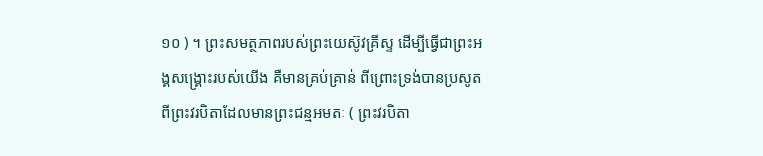១០ ) ។ ព្រះសមត្ថភាពរបស់ព្រះយេស៊ូវគ្រីស្ទ ដើម្បីធ្វើជាព្រះអង្គសង្គ្រោះរបស់យើង គឺមានគ្រប់គ្រាន់ ពីព្រោះទ្រង់បានប្រសូតពីព្រះវរបិតាដែលមានព្រះជន្មអមតៈ ( ព្រះវរបិតា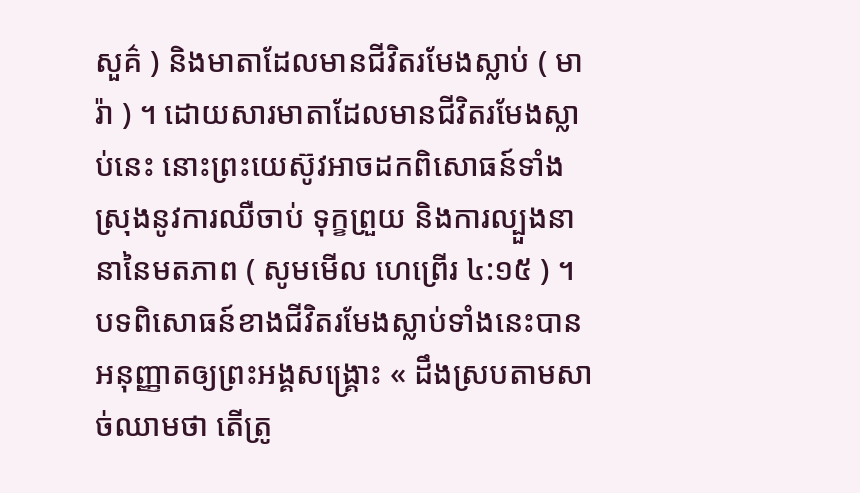សួគ៌ ) និងមាតាដែលមានជីវិតរមែងស្លាប់ ( មារ៉ា ) ។ ដោយសារមាតាដែលមានជីវិតរមែងស្លាប់នេះ នោះព្រះយេស៊ូវអាចដកពិសោធន៍ទាំងស្រុងនូវការឈឺចាប់ ទុក្ខព្រួយ និងការល្បួងនានានៃមតភាព ( សូមមើល ហេព្រើរ ៤:១៥ ) ។ បទពិសោធន៍ខាងជីវិតរមែងស្លាប់ទាំងនេះបានអនុញ្ញាតឲ្យព្រះអង្គសង្រ្គោះ « ដឹងស្របតាមសាច់ឈាមថា តើត្រូ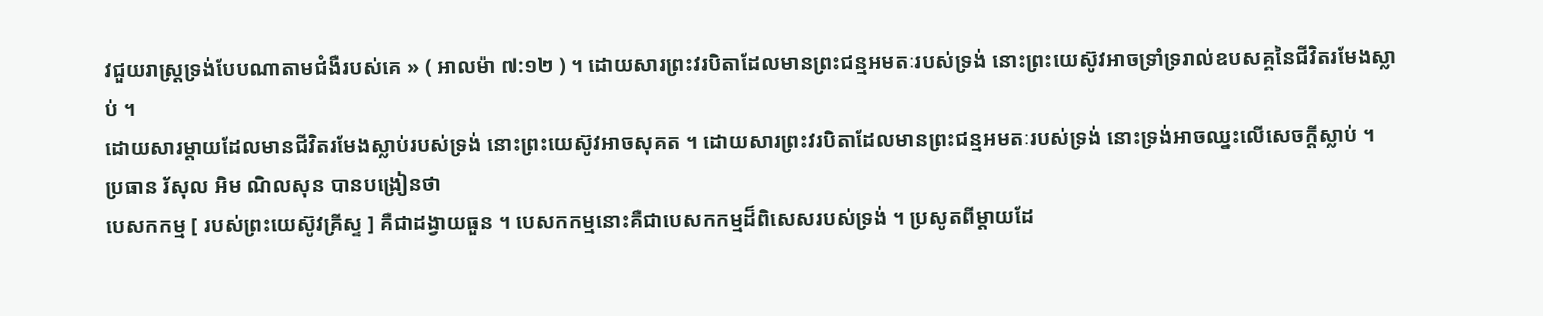វជួយរាស្ត្រទ្រង់បែបណាតាមជំងឺរបស់គេ » ( អាលម៉ា ៧:១២ ) ។ ដោយសារព្រះវរបិតាដែលមានព្រះជន្មអមតៈរបស់ទ្រង់ នោះព្រះយេស៊ូវអាចទ្រាំទ្ររាល់ឧបសគ្គនៃជីវិតរមែងស្លាប់ ។
ដោយសារម្តាយដែលមានជីវិតរមែងស្លាប់របស់ទ្រង់ នោះព្រះយេស៊ូវអាចសុគត ។ ដោយសារព្រះវរបិតាដែលមានព្រះជន្មអមតៈរបស់ទ្រង់ នោះទ្រង់អាចឈ្នះលើសេចក្តីស្លាប់ ។
ប្រធាន រ័សុល អិម ណិលសុន បានបង្រៀនថា
បេសកកម្ម [ របស់ព្រះយេស៊ូវគ្រីស្ទ ] គឺជាដង្វាយធួន ។ បេសកកម្មនោះគឺជាបេសកកម្មដ៏ពិសេសរបស់ទ្រង់ ។ ប្រសូតពីម្តាយដែ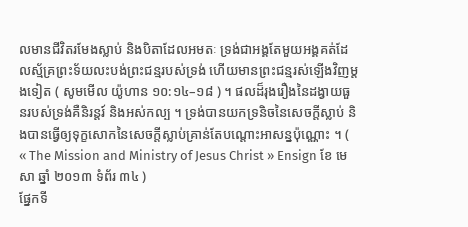លមានជីវិតរមែងស្លាប់ និងបិតាដែលអមតៈ ទ្រង់ជាអង្គតែមួយអង្គគត់ដែលស្ម័គ្រព្រះទ័យលះបង់ព្រះជន្មរបស់ទ្រង់ ហើយមានព្រះជន្មរស់ឡើងវិញម្តងទៀត ( សូមមើល យ៉ូហាន ១០:១៤–១៨ ) ។ ផលដ៏រុងរឿងនៃដង្វាយធួនរបស់ទ្រង់គឺនិរន្តរ៍ និងអស់កល្ប ។ ទ្រង់បានយកទ្រនិចនៃសេចក្តីស្លាប់ និងបានធ្វើឲ្យទុក្ខសោកនៃសេចក្តីស្លាប់គ្រាន់តែបណ្តោះអាសន្នប៉ុណ្ណោះ ។ ( « The Mission and Ministry of Jesus Christ » Ensign ខែ មេសា ឆ្នាំ ២០១៣ ទំព័រ ៣៤ )
ផ្នែកទី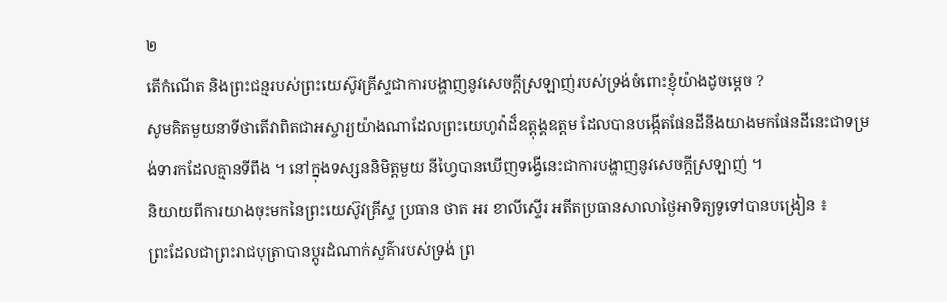២
តើកំណើត និងព្រះជន្មរបស់ព្រះយេស៊ូវគ្រីស្ទជាការបង្ហាញនូវសេចក្តីស្រឡាញ់របស់ទ្រង់ចំពោះខ្ញុំយ៉ាងដូចម្តេច ?
សូមគិតមួយនាទីថាតើវាពិតជាអស្ចារ្យយ៉ាងណាដែលព្រះយេហូវ៉ាដ៏ឧត្តុង្គឧត្តម ដែលបានបង្កើតផែនដីនឹងយាងមកផែនដីនេះជាទម្រង់ទារកដែលគ្មានទីពឹង ។ នៅក្នុងទស្សននិមិត្តមួយ នីហ្វៃបានឃើញទង្វើនេះជាការបង្ហាញនូវសេចក្តីស្រឡាញ់ ។
និយាយពីការយាងចុះមកនៃព្រះយេស៊ូវគ្រីស្ទ ប្រធាន ថាត អរ ខាលីស្ទើរ អតីតប្រធានសាលាថ្ងៃអាទិត្យទូទៅបានបង្រៀន ៖
ព្រះដែលជាព្រះរាជបុត្រាបានប្តូរដំណាក់សួគ៌ារបស់ទ្រង់ ព្រ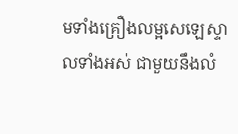មទាំងគ្រឿងលម្អសេឡេស្ទាលទាំងអស់ ជាមួយនឹងលំ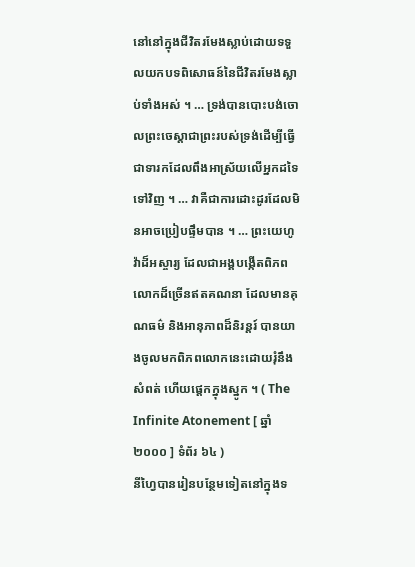នៅនៅក្នុងជីវិតរមែងស្លាប់ដោយទទួលយកបទពិសោធន៍នៃជីវិតរមែងស្លាប់ទាំងអស់ ។ … ទ្រង់បានបោះបង់ចោលព្រះចេស្តាជាព្រះរបស់ទ្រង់ដើម្បីធ្វើជាទារកដែលពឹងអាស្រ័យលើអ្នកដទៃទៅវិញ ។ … វាគឺជាការដោះដូរដែលមិនអាចប្រៀបផ្ទឹមបាន ។ … ព្រះយេហូវ៉ាដ៏អស្ចារ្យ ដែលជាអង្គបង្កើតពិភពលោកដ៏ច្រើនឥតគណនា ដែលមានគុណធម៌ និងអានុភាពដ៏និរន្តរ៍ បានយាងចូលមកពិភពលោកនេះដោយរុំនឹងសំពត់ ហើយផ្តេកក្នុងស្នូក ។ ( The Infinite Atonement [ ឆ្នាំ ២០០០ ] ទំព័រ ៦៤ )
នីហ្វៃបានរៀនបន្ថែមទៀតនៅក្នុងទ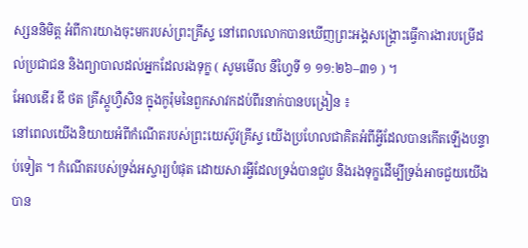ស្សននិមិត្ត អំពីការយាងចុះមករបស់ព្រះគ្រីស្ទ នៅពេលលោកបានឃើញព្រះអង្គសង្រ្គោះធ្វើការងារបម្រើដល់ប្រជាជន និងព្យាបាលដល់អ្នកដែលរងទុក្ខ ( សូមមើល នីហ្វៃទី ១ ១១:២៦–៣១ ) ។
អែលឌើរ ឌី ថត គ្រីស្តូហ្វឺសិន ក្នុងកូរ៉ុមនៃពួកសាវកដប់ពីរនាក់បានបង្រៀន ៖
នៅពេលយើងនិយាយអំពីកំណើតរបស់ព្រះយេស៊ូវគ្រីស្ទ យើងប្រហែលជាគិតអំពីអ្វីដែលបានកើតឡើងបន្ទាប់ទៀត ។ កំណើតរបស់ទ្រង់អស្ចារ្យបំផុត ដោយសារអ្វីដែលទ្រង់បានជួប និងរងទុក្ខដើម្បីទ្រង់អាចជួយយើងបាន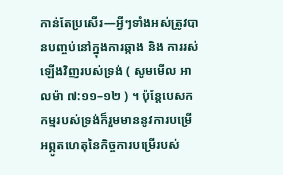កាន់តែប្រសើរ—អ្វីៗទាំងអស់ត្រូវបានបញ្ចប់នៅក្នុងការឆ្កាង និង ការរស់ឡើងវិញរបស់ទ្រង់ ( សូមមើល អាលម៉ា ៧:១១–១២ ) ។ ប៉ុន្តែបេសកកម្មរបស់ទ្រង់ក៏រួមមាននូវការបម្រើ អព្ភូតហេតុនៃកិច្ចការបម្រើរបស់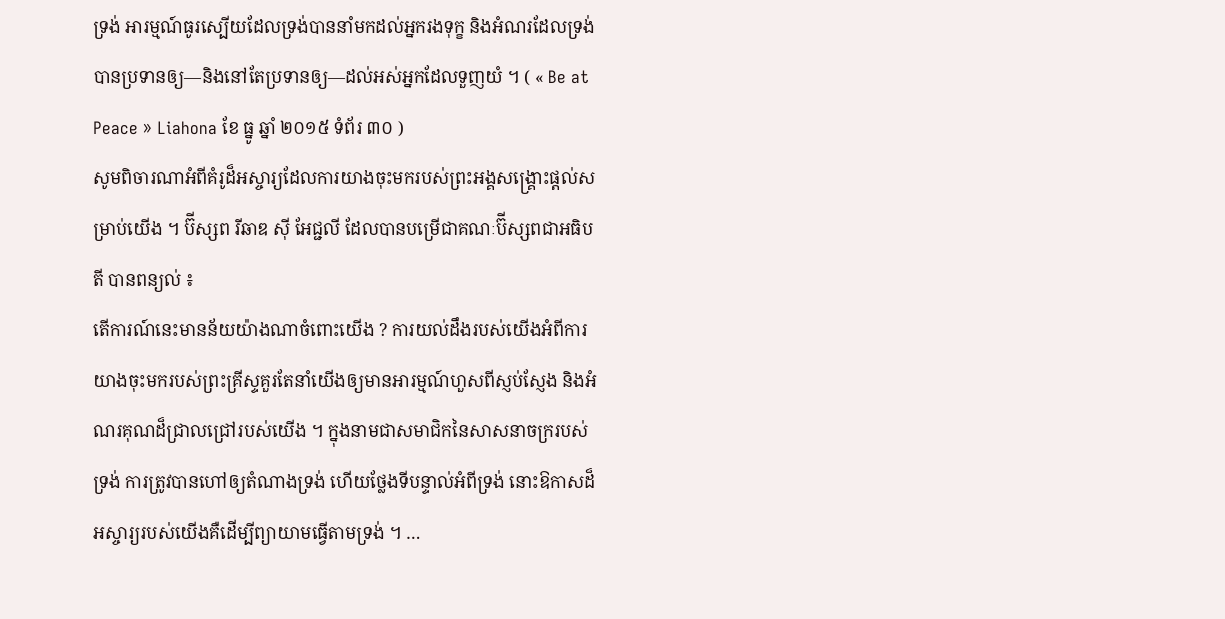ទ្រង់ អារម្មណ៍ធូរស្បើយដែលទ្រង់បាននាំមកដល់អ្នករងទុក្ខ និងអំណរដែលទ្រង់បានប្រទានឲ្យ—និងនៅតែប្រទានឲ្យ—ដល់អស់អ្នកដែលទួញយំ ។ ( « Be at Peace » Liahona ខែ ធ្នូ ឆ្នាំ ២០១៥ ទំព័រ ៣០ )
សូមពិចារណាអំពីគំរូដ៏អស្ចារ្យដែលការយាងចុះមករបស់ព្រះអង្គសង្គ្រោះផ្តល់សម្រាប់យើង ។ ប៊ីស្សព រីឆាឌ ស៊ី អែជ្ជលី ដែលបានបម្រើជាគណៈប៊ីស្សពជាអធិបតី បានពន្យល់ ៖
តើការណ៍នេះមានន័យយ៉ាងណាចំពោះយើង ? ការយល់ដឹងរបស់យើងអំពីការយាងចុះមករបស់ព្រះគ្រីស្ទគួរតែនាំយើងឲ្យមានអារម្មណ៍ហួសពីស្ញប់ស្ញែង និងអំណរគុណដ៏ជ្រាលជ្រៅរបស់យើង ។ ក្នុងនាមជាសមាជិកនៃសាសនាចក្ររបស់ទ្រង់ ការត្រូវបានហៅឲ្យតំណាងទ្រង់ ហើយថ្លែងទីបន្ទាល់អំពីទ្រង់ នោះឱកាសដ៏អស្ចារ្យរបស់យើងគឺដើម្បីព្យាយាមធ្វើតាមទ្រង់ ។ …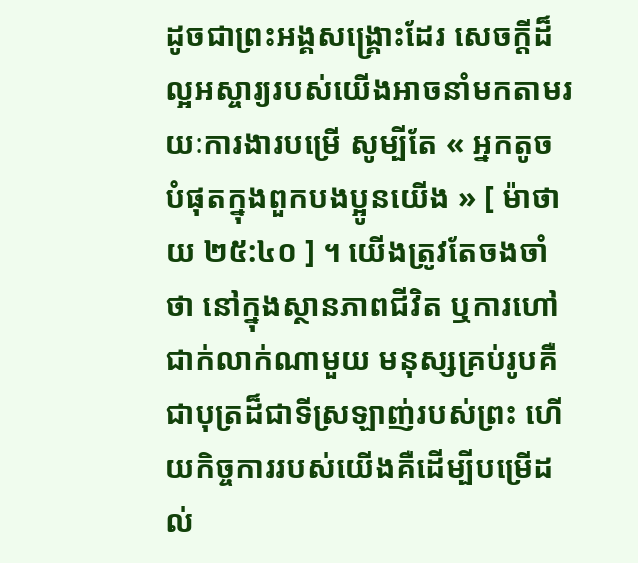ដូចជាព្រះអង្គសង្រ្គោះដែរ សេចក្តីដ៏ល្អអស្ចារ្យរបស់យើងអាចនាំមកតាមរយៈការងារបម្រើ សូម្បីតែ « អ្នកតូចបំផុតក្នុងពួកបងប្អូនយើង » [ ម៉ាថាយ ២៥:៤០ ] ។ យើងត្រូវតែចងចាំថា នៅក្នុងស្ថានភាពជីវិត ឬការហៅជាក់លាក់ណាមួយ មនុស្សគ្រប់រូបគឺជាបុត្រដ៏ជាទីស្រឡាញ់របស់ព្រះ ហើយកិច្ចការរបស់យើងគឺដើម្បីបម្រើដល់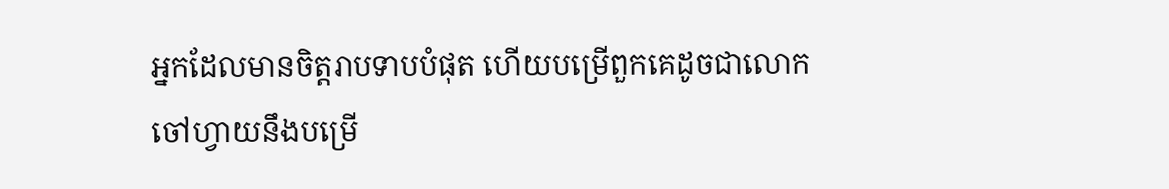អ្នកដែលមានចិត្តរាបទាបបំផុត ហើយបម្រើពួកគេដូចជាលោកចៅហ្វាយនឹងបម្រើ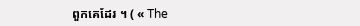ពួកគេដែរ ។ ( « The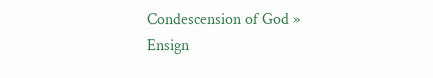Condescension of God » Ensign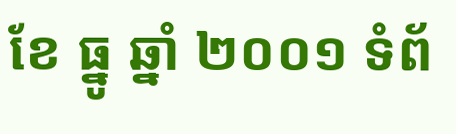ខែ ធ្នូ ឆ្នាំ ២០០១ ទំព័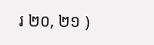រ ២០, ២១ )